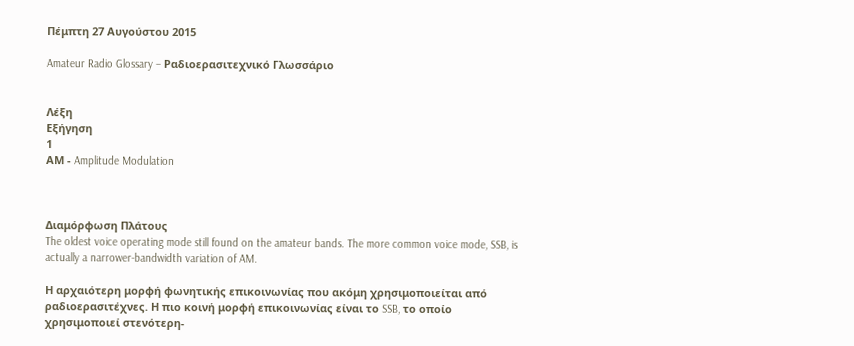Πέμπτη 27 Αυγούστου 2015

Amateur Radio Glossary – Ραδιοερασιτεχνικό Γλωσσάριο


Λέξη
Εξήγηση
1
ΑΜ - Amplitude Modulation



Διαμόρφωση Πλάτους
The oldest voice operating mode still found on the amateur bands. The more common voice mode, SSB, is actually a narrower-bandwidth variation of AM.

Η αρχαιότερη μορφή φωνητικής επικοινωνίας που ακόμη χρησιμοποιείται από ραδιοερασιτέχνες. Η πιο κοινή μορφή επικοινωνίας είναι το SSB, το οποίο χρησιμοποιεί στενότερη-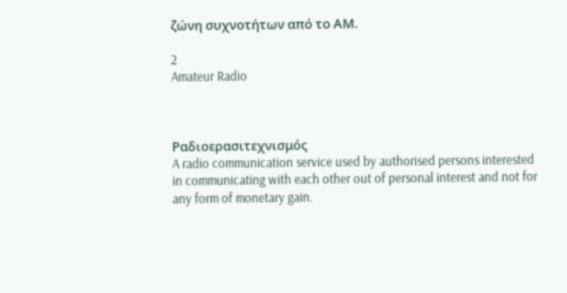ζώνη συχνοτήτων από το ΑΜ.

2
Amateur Radio



Ραδιοερασιτεχνισμός
A radio communication service used by authorised persons interested in communicating with each other out of personal interest and not for any form of monetary gain.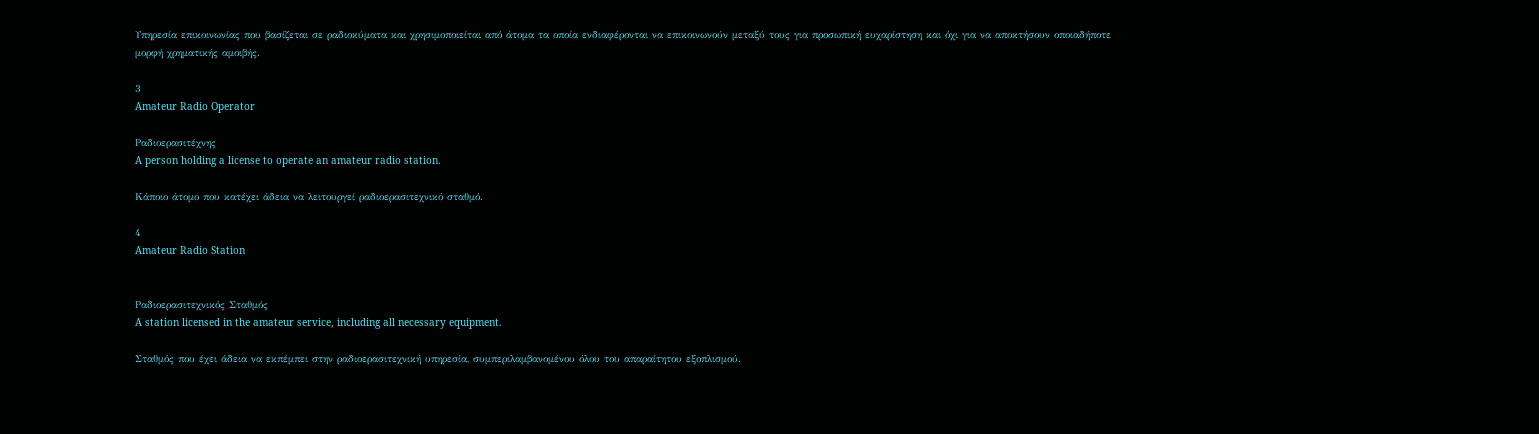Υπηρεσία επικοινωνίας που βασίζεται σε ραδιοκύματα και χρησιμοποιείται από άτομα τα οποία ενδιαφέρονται να επικοινωνούν μεταξύ τους για προσωπική ευχαρίστηση και όχι για να αποκτήσουν οποιαδήποτε μορφή χρηματικής αμοιβής.

3
Amateur Radio Operator

Ραδιοερασιτέχνης
A person holding a license to operate an amateur radio station.

Κάποιο άτομο που κατέχει άδεια να λειτουργεί ραδιοερασιτεχνικό σταθμό.

4
Amateur Radio Station


Ραδιοερασιτεχνικός Σταθμός
A station licensed in the amateur service, including all necessary equipment.

Σταθμός που έχει άδεια να εκπέμπει στην ραδιοερασιτεχνική υπηρεσία, συμπεριλαμβανομένου όλου του απαραίτητου εξοπλισμού.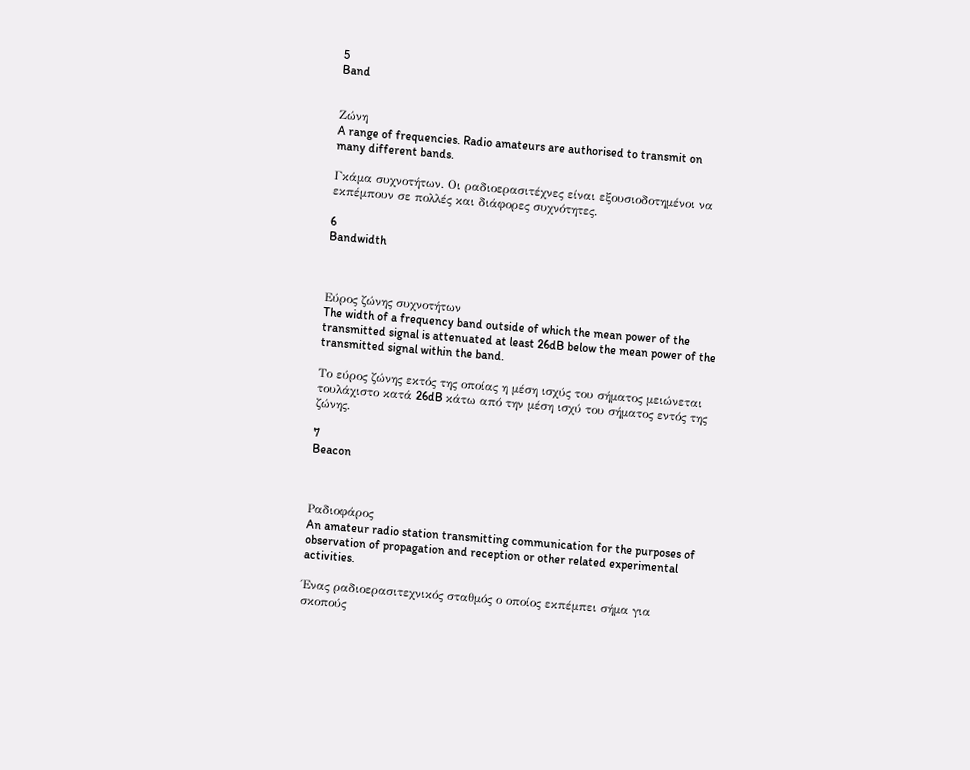5
Band


Ζώνη
A range of frequencies. Radio amateurs are authorised to transmit on many different bands.

Γκάμα συχνοτήτων. Οι ραδιοερασιτέχνες είναι εξουσιοδοτημένοι να εκπέμπουν σε πολλές και διάφορες συχνότητες.

6
Bandwidth



Εύρος ζώνης συχνοτήτων
The width of a frequency band outside of which the mean power of the transmitted signal is attenuated at least 26dB below the mean power of the transmitted signal within the band.

Το εύρος ζώνης εκτός της οποίας η μέση ισχύς του σήματος μειώνεται τουλάχιστο κατά 26dB κάτω από την μέση ισχύ του σήματος εντός της ζώνης.

7
Beacon



Ραδιοφάρος
An amateur radio station transmitting communication for the purposes of observation of propagation and reception or other related experimental activities.

Ένας ραδιοερασιτεχνικός σταθμός ο οποίος εκπέμπει σήμα για σκοπούς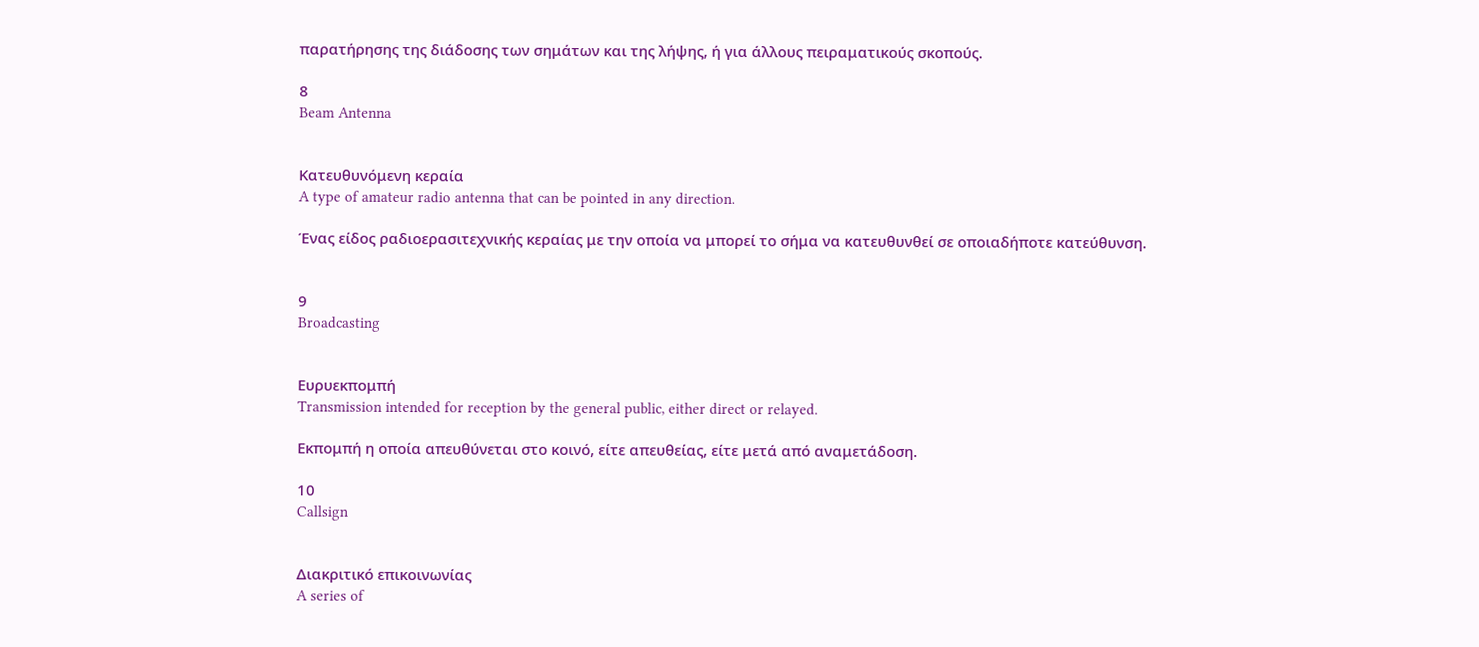παρατήρησης της διάδοσης των σημάτων και της λήψης, ή για άλλους πειραματικούς σκοπούς.

8
Beam Antenna


Κατευθυνόμενη κεραία
A type of amateur radio antenna that can be pointed in any direction.

Ένας είδος ραδιοερασιτεχνικής κεραίας με την οποία να μπορεί το σήμα να κατευθυνθεί σε οποιαδήποτε κατεύθυνση.


9
Broadcasting


Ευρυεκπομπή
Transmission intended for reception by the general public, either direct or relayed.

Εκπομπή η οποία απευθύνεται στο κοινό, είτε απευθείας, είτε μετά από αναμετάδοση.

10
Callsign


Διακριτικό επικοινωνίας
A series of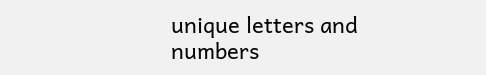unique letters and numbers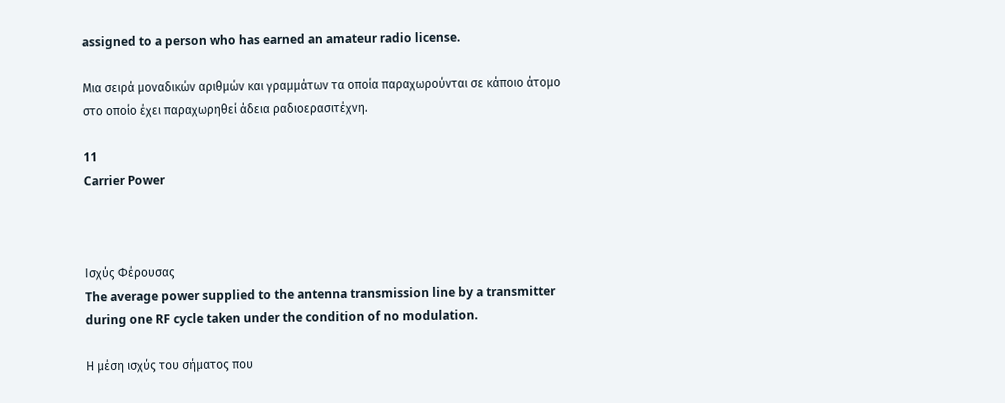assigned to a person who has earned an amateur radio license.

Μια σειρά μοναδικών αριθμών και γραμμάτων τα οποία παραχωρούνται σε κάποιο άτομο στο οποίο έχει παραχωρηθεί άδεια ραδιοερασιτέχνη.

11
Carrier Power



Ισχύς Φέρουσας
The average power supplied to the antenna transmission line by a transmitter during one RF cycle taken under the condition of no modulation.

Η μέση ισχύς του σήματος που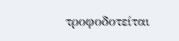τροφοδοτείται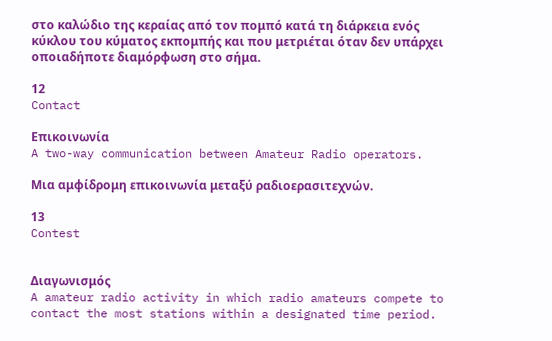στο καλώδιο της κεραίας από τον πομπό κατά τη διάρκεια ενός κύκλου του κύματος εκπομπής και που μετριέται όταν δεν υπάρχει οποιαδήποτε διαμόρφωση στο σήμα.

12
Contact

Επικοινωνία
A two-way communication between Amateur Radio operators.

Μια αμφίδρομη επικοινωνία μεταξύ ραδιοερασιτεχνών.

13
Contest


Διαγωνισμός
A amateur radio activity in which radio amateurs compete to contact the most stations within a designated time period.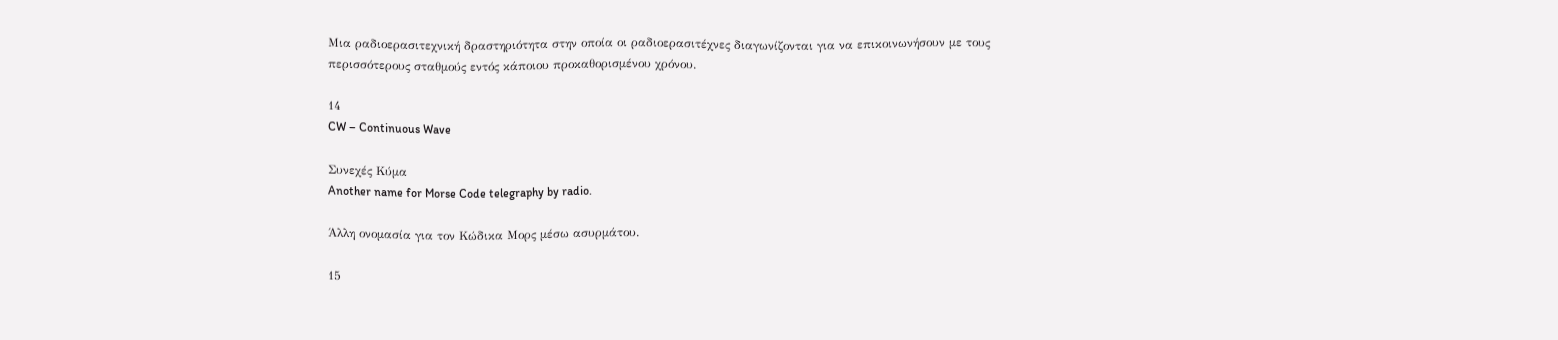Μια ραδιοερασιτεχνική δραστηριότητα στην οποία οι ραδιοερασιτέχνες διαγωνίζονται για να επικοινωνήσουν με τους περισσότερους σταθμούς εντός κάποιου προκαθορισμένου χρόνου.

14
CW – Continuous Wave

Συνεχές Κύμα
Another name for Morse Code telegraphy by radio.

Άλλη ονομασία για τον Κώδικα Μορς μέσω ασυρμάτου.

15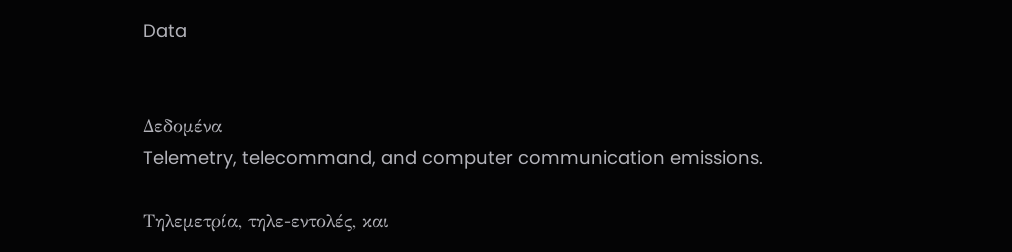Data


Δεδομένα
Telemetry, telecommand, and computer communication emissions.

Τηλεμετρία, τηλε-εντολές, και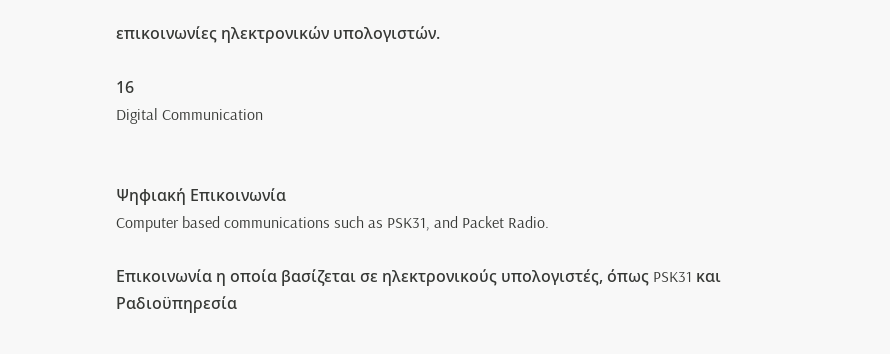επικοινωνίες ηλεκτρονικών υπολογιστών.

16
Digital Communication


Ψηφιακή Επικοινωνία
Computer based communications such as PSK31, and Packet Radio.

Επικοινωνία η οποία βασίζεται σε ηλεκτρονικούς υπολογιστές, όπως PSK31 και Ραδιοϋπηρεσία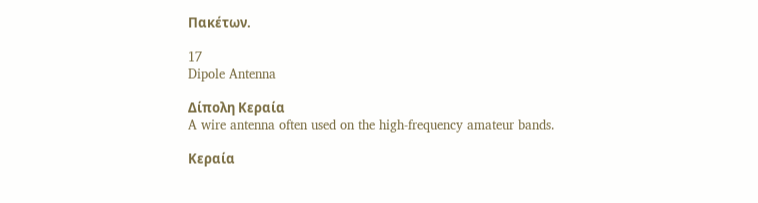Πακέτων.

17
Dipole Antenna

Δίπολη Κεραία
A wire antenna often used on the high-frequency amateur bands.

Κεραία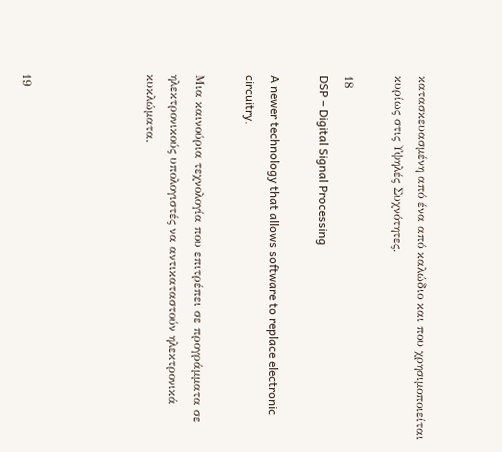κατασκευασμένη από ένα από καλώδιο και που χρησιμοποιείται κυρίως στις Υψηλές Συχνότητες.

18
DSP – Digital Signal Processing

A newer technology that allows software to replace electronic circuitry.

Μια καινούρια τεχνολογία που επιτρέπει σε προγράμματα σε ηλεκτρονικούς υπολογιστές να αντικαταστούν ηλεκτρονικά κυκλώματα.




19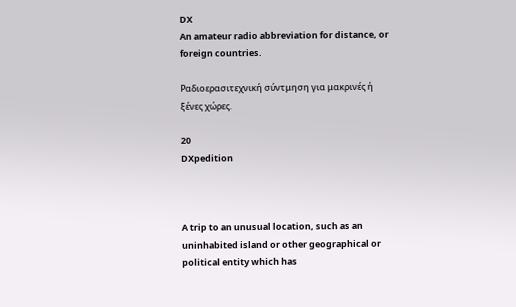DX
An amateur radio abbreviation for distance, or foreign countries.

Ραδιοερασιτεχνική σύντμηση για μακρινές ή ξένες χώρες.

20
DXpedition



A trip to an unusual location, such as an uninhabited island or other geographical or political entity which has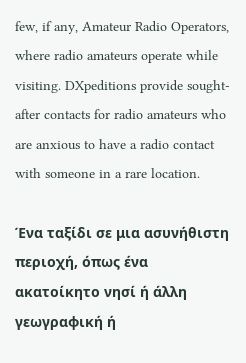few, if any, Amateur Radio Operators, where radio amateurs operate while visiting. DXpeditions provide sought-after contacts for radio amateurs who are anxious to have a radio contact with someone in a rare location.

Ένα ταξίδι σε μια ασυνήθιστη περιοχή, όπως ένα ακατοίκητο νησί ή άλλη γεωγραφική ή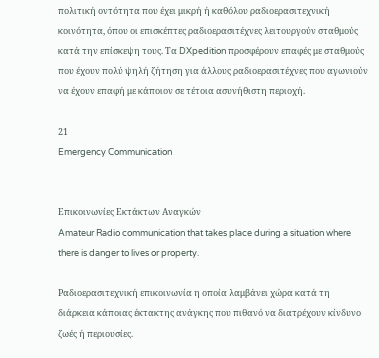πολιτική οντότητα που έχει μικρή ή καθόλου ραδιοερασιτεχνική κοινότητα, όπου οι επισκέπτες ραδιοερασιτέχνες λειτουργούν σταθμούς κατά την επίσκεψη τους. Τα DXpedition προσφέρουν επαφές με σταθμούς που έχουν πολύ ψηλή ζήτηση για άλλους ραδιοερασιτέχνες που αγωνιούν να έχουν επαφή με κάποιον σε τέτοια ασυνήθιστη περιοχή.

21
Emergency Communication


Επικοινωνίες Εκτάκτων Αναγκών
Amateur Radio communication that takes place during a situation where there is danger to lives or property.

Ραδιοερασιτεχνική επικοινωνία η οποία λαμβάνει χώρα κατά τη διάρκεια κάποιας έκτακτης ανάγκης που πιθανό να διατρέχουν κίνδυνο ζωές ή περιουσίες.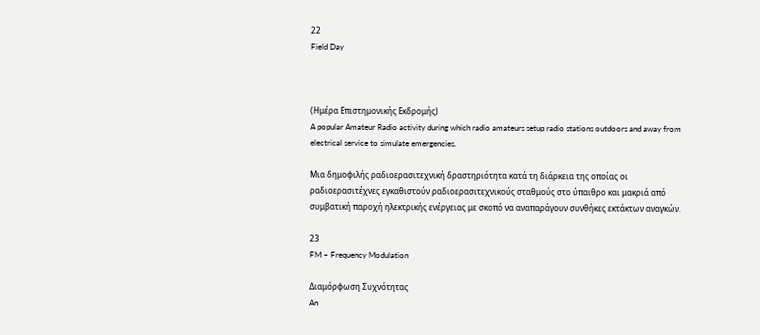22
Field Day



(Ημέρα Επιστημονικής Εκδρομής)
A popular Amateur Radio activity during which radio amateurs setup radio stations outdoors and away from electrical service to simulate emergencies.

Μια δημοφιλής ραδιοερασιτεχνική δραστηριότητα κατά τη διάρκεια της οποίας οι ραδιοερασιτέχνες εγκαθιστούν ραδιοερασιτεχνικούς σταθμούς στο ύπαιθρο και μακριά από συμβατική παροχή ηλεκτρικής ενέργειας με σκοπό να αναπαράγουν συνθήκες εκτάκτων αναγκών.

23
FM – Frequency Modulation

Διαμόρφωση Συχνότητας
An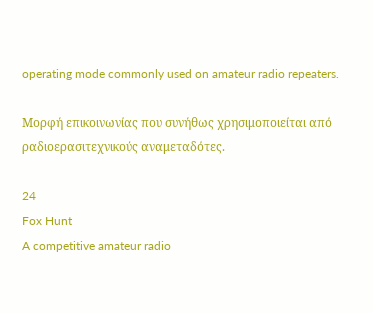operating mode commonly used on amateur radio repeaters.

Μορφή επικοινωνίας που συνήθως χρησιμοποιείται από ραδιοερασιτεχνικούς αναμεταδότες.

24
Fox Hunt
A competitive amateur radio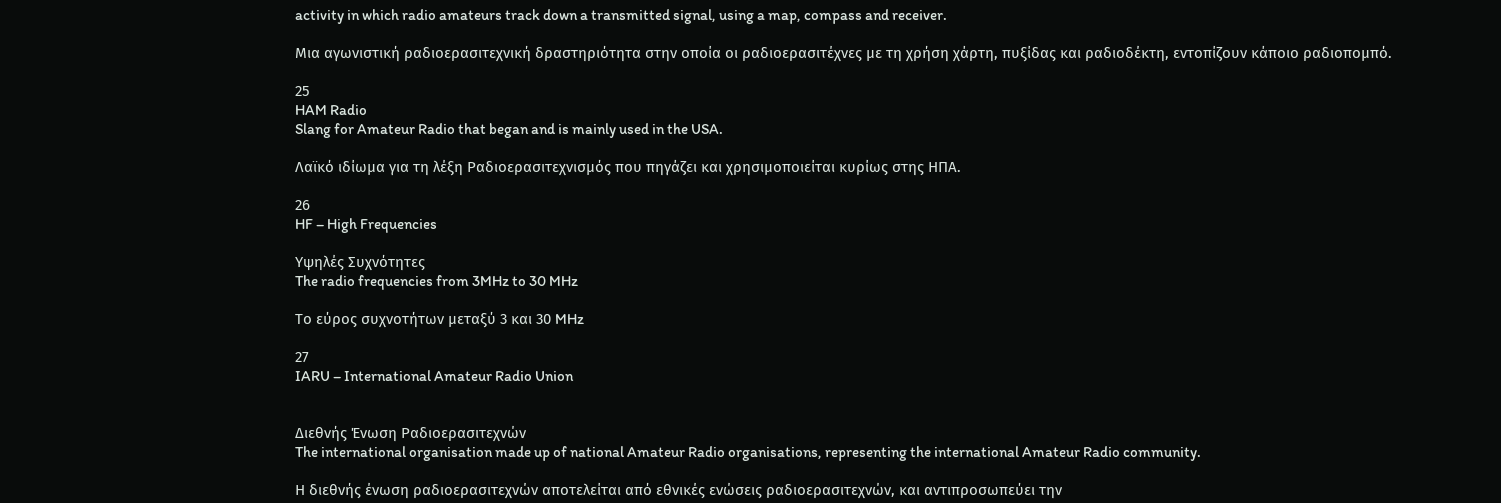activity in which radio amateurs track down a transmitted signal, using a map, compass and receiver.

Μια αγωνιστική ραδιοερασιτεχνική δραστηριότητα στην οποία οι ραδιοερασιτέχνες με τη χρήση χάρτη, πυξίδας και ραδιοδέκτη, εντοπίζουν κάποιο ραδιοπομπό.

25
HAM Radio
Slang for Amateur Radio that began and is mainly used in the USA.

Λαϊκό ιδίωμα για τη λέξη Ραδιοερασιτεχνισμός που πηγάζει και χρησιμοποιείται κυρίως στης ΗΠΑ.

26
HF – High Frequencies

Υψηλές Συχνότητες
The radio frequencies from 3MHz to 30 MHz

Το εύρος συχνοτήτων μεταξύ 3 και 30 MHz

27
IARU – International Amateur Radio Union


Διεθνής Ένωση Ραδιοερασιτεχνών
The international organisation made up of national Amateur Radio organisations, representing the international Amateur Radio community.

Η διεθνής ένωση ραδιοερασιτεχνών αποτελείται από εθνικές ενώσεις ραδιοερασιτεχνών, και αντιπροσωπεύει την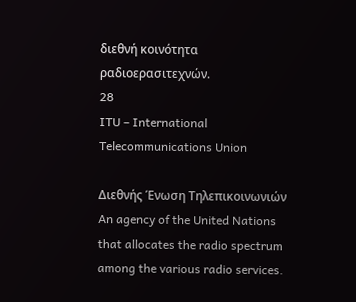διεθνή κοινότητα ραδιοερασιτεχνών.
28
ITU – International Telecommunications Union

Διεθνής Ένωση Τηλεπικοινωνιών
An agency of the United Nations that allocates the radio spectrum among the various radio services.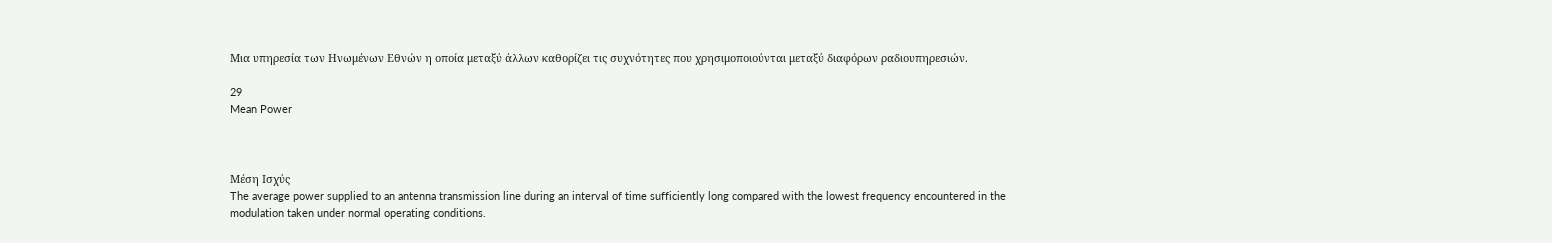Μια υπηρεσία των Ηνωμένων Εθνών η οποία μεταξύ άλλων καθορίζει τις συχνότητες που χρησιμοποιούνται μεταξύ διαφόρων ραδιουπηρεσιών.

29
Mean Power



Μέση Ισχύς
The average power supplied to an antenna transmission line during an interval of time sufficiently long compared with the lowest frequency encountered in the modulation taken under normal operating conditions.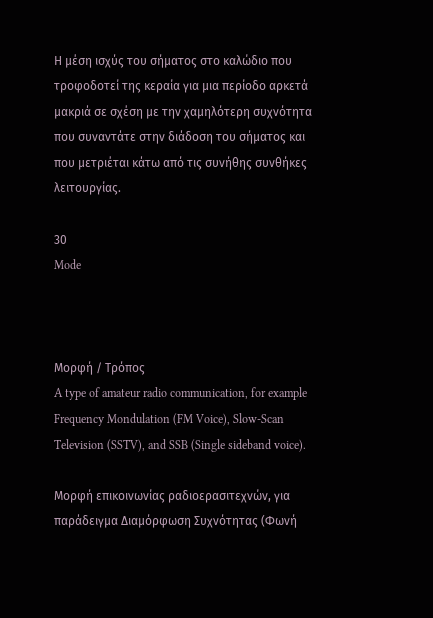Η μέση ισχύς του σήματος στο καλώδιο που τροφοδοτεί της κεραία για μια περίοδο αρκετά μακριά σε σχέση με την χαμηλότερη συχνότητα που συναντάτε στην διάδοση του σήματος και που μετριέται κάτω από τις συνήθης συνθήκες λειτουργίας.

30
Mode



Μορφή / Τρόπος
A type of amateur radio communication, for example Frequency Mondulation (FM Voice), Slow-Scan Television (SSTV), and SSB (Single sideband voice).

Μορφή επικοινωνίας ραδιοερασιτεχνών, για παράδειγμα Διαμόρφωση Συχνότητας (Φωνή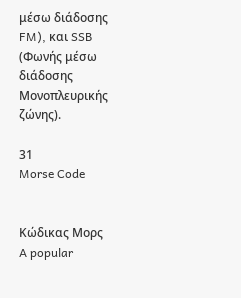μέσω διάδοσης FM), και SSB (Φωνής μέσω διάδοσης Μονοπλευρικής ζώνης).

31
Morse Code


Κώδικας Μορς
A popular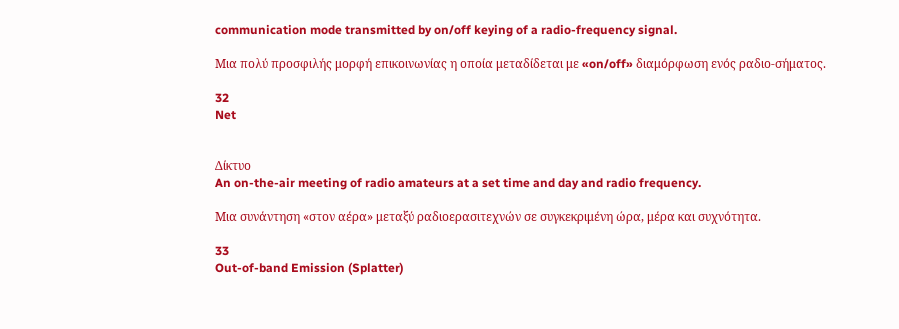communication mode transmitted by on/off keying of a radio-frequency signal.

Μια πολύ προσφιλής μορφή επικοινωνίας η οποία μεταδίδεται με «on/off» διαμόρφωση ενός ραδιο-σήματος.

32
Net


Δίκτυο
An on-the-air meeting of radio amateurs at a set time and day and radio frequency.

Μια συνάντηση «στον αέρα» μεταξύ ραδιοερασιτεχνών σε συγκεκριμένη ώρα, μέρα και συχνότητα.

33
Out-of-band Emission (Splatter)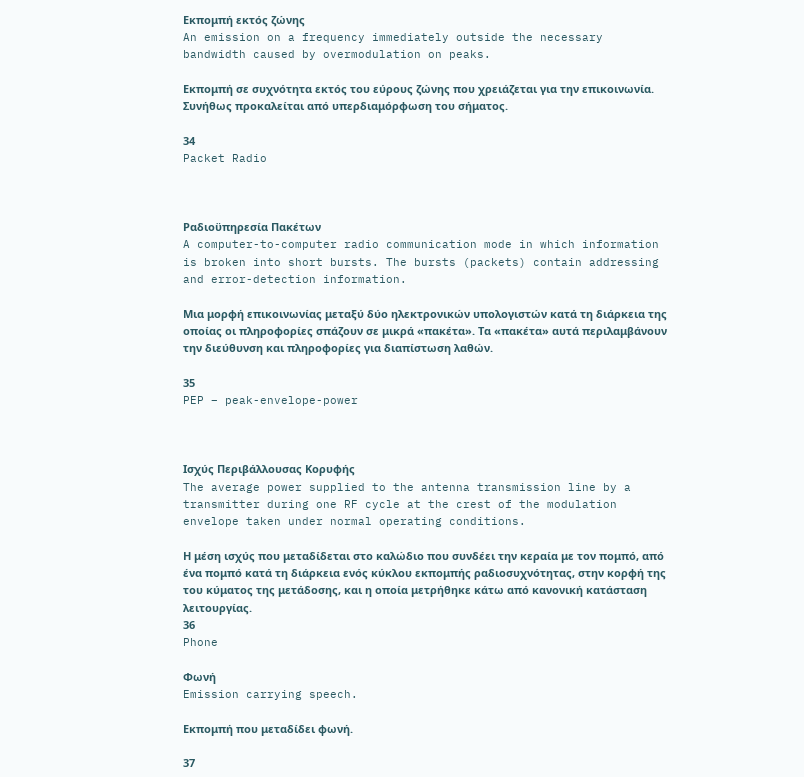Εκπομπή εκτός ζώνης
An emission on a frequency immediately outside the necessary bandwidth caused by overmodulation on peaks.

Εκπομπή σε συχνότητα εκτός του εύρους ζώνης που χρειάζεται για την επικοινωνία. Συνήθως προκαλείται από υπερδιαμόρφωση του σήματος.

34
Packet Radio



Ραδιοϋπηρεσία Πακέτων
A computer-to-computer radio communication mode in which information is broken into short bursts. The bursts (packets) contain addressing and error-detection information.

Μια μορφή επικοινωνίας μεταξύ δύο ηλεκτρονικών υπολογιστών κατά τη διάρκεια της οποίας οι πληροφορίες σπάζουν σε μικρά «πακέτα». Τα «πακέτα» αυτά περιλαμβάνουν την διεύθυνση και πληροφορίες για διαπίστωση λαθών.

35
PEP – peak-envelope-power



Ισχύς Περιβάλλουσας Κορυφής
The average power supplied to the antenna transmission line by a transmitter during one RF cycle at the crest of the modulation envelope taken under normal operating conditions.

Η μέση ισχύς που μεταδίδεται στο καλώδιο που συνδέει την κεραία με τον πομπό, από ένα πομπό κατά τη διάρκεια ενός κύκλου εκπομπής ραδιοσυχνότητας, στην κορφή της του κύματος της μετάδοσης, και η οποία μετρήθηκε κάτω από κανονική κατάσταση λειτουργίας.
36
Phone

Φωνή
Emission carrying speech.

Εκπομπή που μεταδίδει φωνή.

37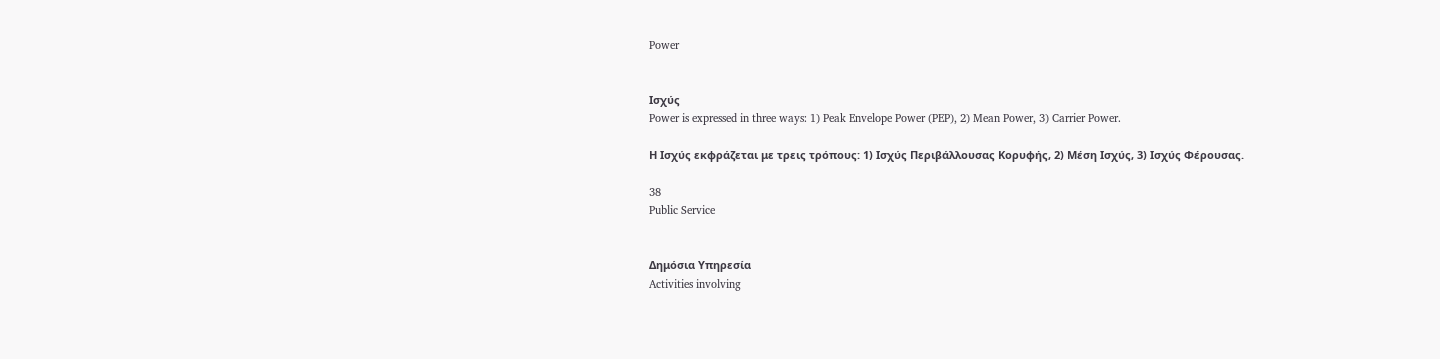Power


Ισχύς
Power is expressed in three ways: 1) Peak Envelope Power (PEP), 2) Mean Power, 3) Carrier Power.

Η Ισχύς εκφράζεται με τρεις τρόπους: 1) Ισχύς Περιβάλλουσας Κορυφής, 2) Μέση Ισχύς, 3) Ισχύς Φέρουσας.

38
Public Service


Δημόσια Υπηρεσία
Activities involving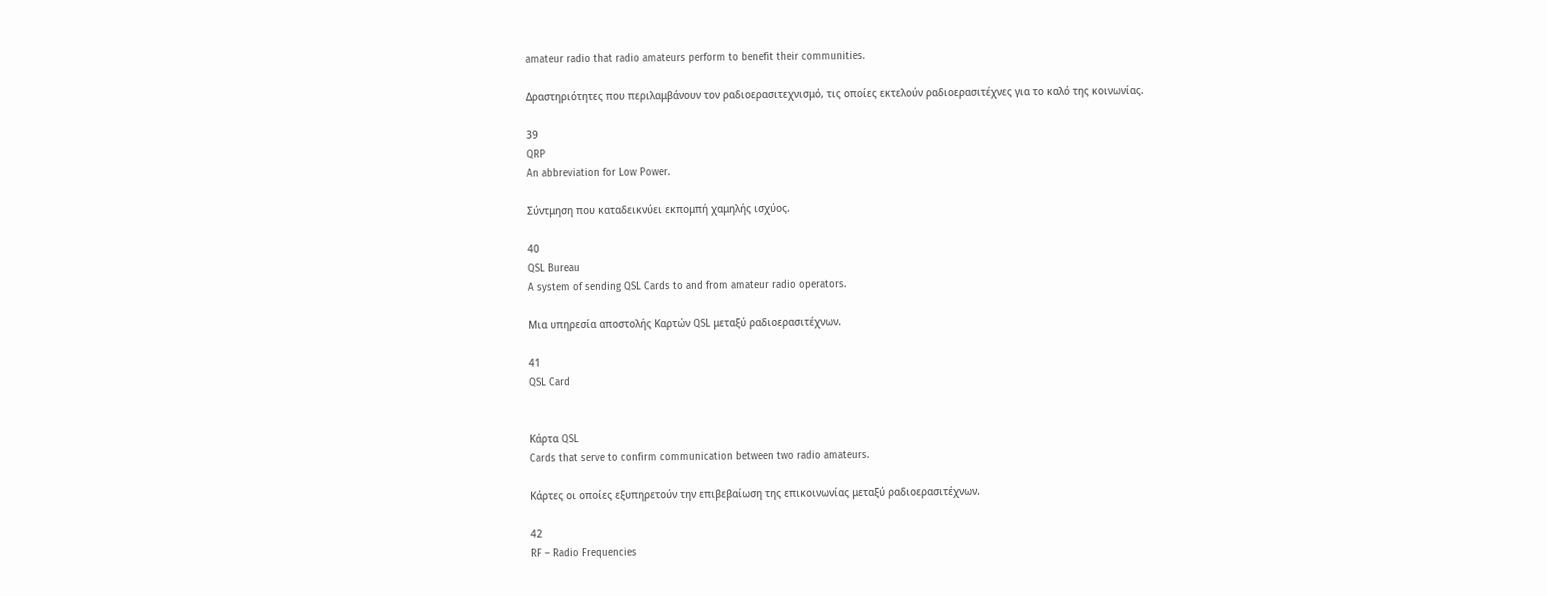amateur radio that radio amateurs perform to benefit their communities.

Δραστηριότητες που περιλαμβάνουν τον ραδιοερασιτεχνισμό, τις οποίες εκτελούν ραδιοερασιτέχνες για το καλό της κοινωνίας.

39
QRP
An abbreviation for Low Power.

Σύντμηση που καταδεικνύει εκπομπή χαμηλής ισχύος.

40
QSL Bureau
A system of sending QSL Cards to and from amateur radio operators.

Μια υπηρεσία αποστολής Καρτών QSL μεταξύ ραδιοερασιτέχνων.

41
QSL Card


Κάρτα QSL
Cards that serve to confirm communication between two radio amateurs.

Κάρτες οι οποίες εξυπηρετούν την επιβεβαίωση της επικοινωνίας μεταξύ ραδιοερασιτέχνων.

42
RF – Radio Frequencies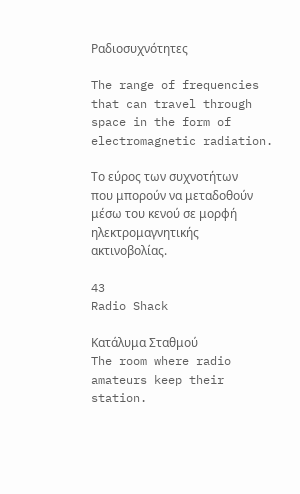Ραδιοσυχνότητες

The range of frequencies that can travel through space in the form of electromagnetic radiation.

Το εύρος των συχνοτήτων που μπορούν να μεταδοθούν μέσω του κενού σε μορφή ηλεκτρομαγνητικής ακτινοβολίας.

43
Radio Shack

Κατάλυμα Σταθμού
The room where radio amateurs keep their station.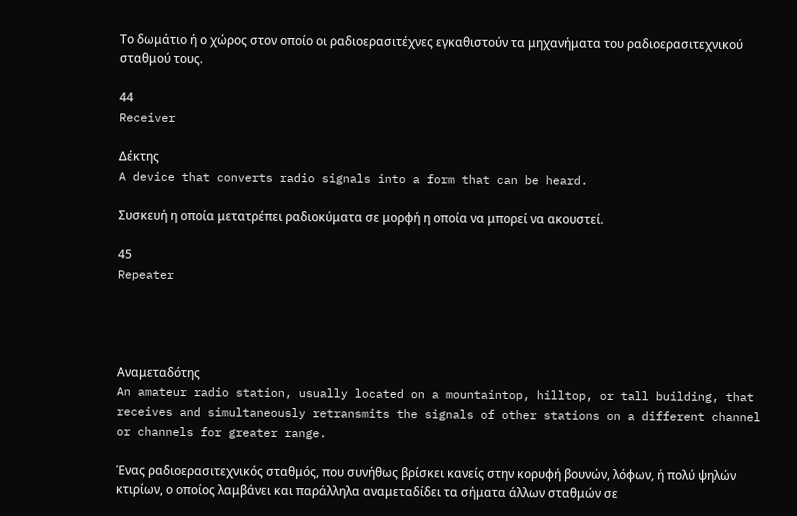Το δωμάτιο ή ο χώρος στον οποίο οι ραδιοερασιτέχνες εγκαθιστούν τα μηχανήματα του ραδιοερασιτεχνικού σταθμού τους.

44
Receiver

Δέκτης
A device that converts radio signals into a form that can be heard.

Συσκευή η οποία μετατρέπει ραδιοκύματα σε μορφή η οποία να μπορεί να ακουστεί.

45
Repeater




Αναμεταδότης
An amateur radio station, usually located on a mountaintop, hilltop, or tall building, that receives and simultaneously retransmits the signals of other stations on a different channel or channels for greater range.

Ένας ραδιοερασιτεχνικός σταθμός, που συνήθως βρίσκει κανείς στην κορυφή βουνών, λόφων, ή πολύ ψηλών κτιρίων, ο οποίος λαμβάνει και παράλληλα αναμεταδίδει τα σήματα άλλων σταθμών σε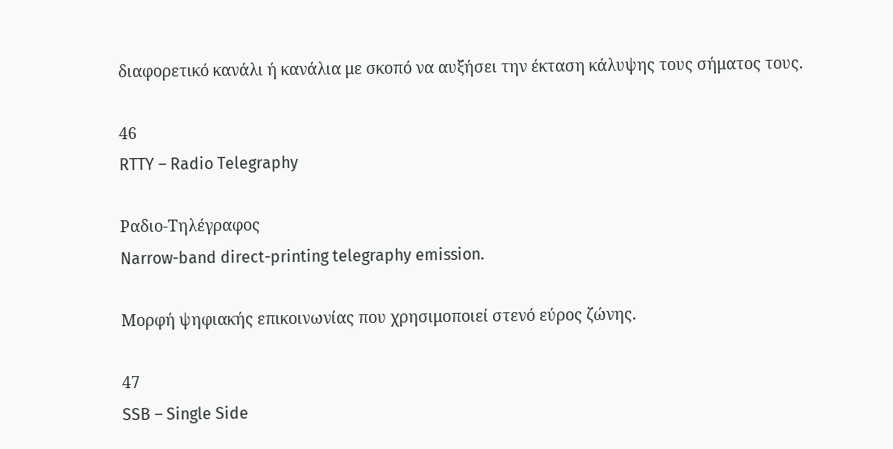διαφορετικό κανάλι ή κανάλια με σκοπό να αυξήσει την έκταση κάλυψης τους σήματος τους.

46
RTTY – Radio Telegraphy

Ραδιο-Τηλέγραφος
Narrow-band direct-printing telegraphy emission.

Μορφή ψηφιακής επικοινωνίας που χρησιμοποιεί στενό εύρος ζώνης.

47
SSB – Single Side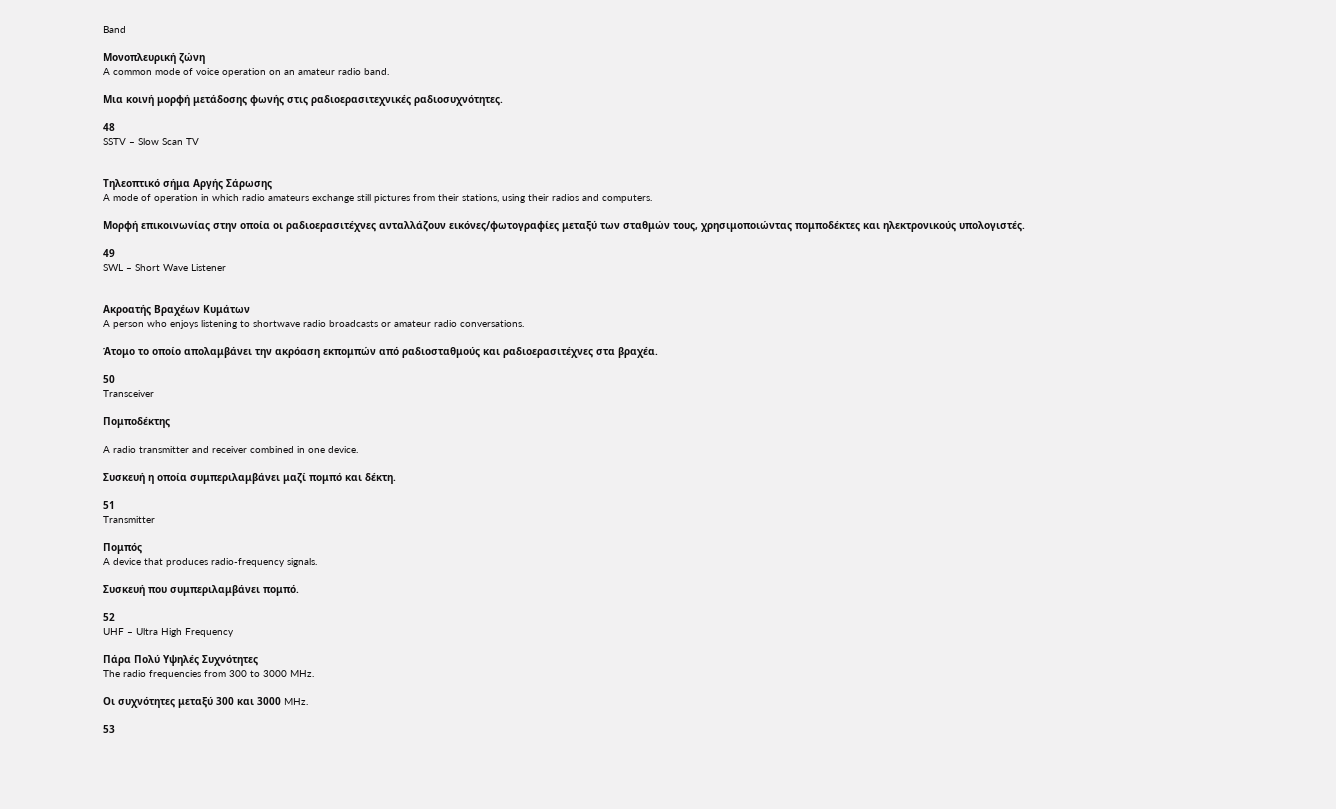Band

Μονοπλευρική ζώνη
A common mode of voice operation on an amateur radio band.

Μια κοινή μορφή μετάδοσης φωνής στις ραδιοερασιτεχνικές ραδιοσυχνότητες.

48
SSTV – Slow Scan TV


Τηλεοπτικό σήμα Αργής Σάρωσης
A mode of operation in which radio amateurs exchange still pictures from their stations, using their radios and computers.

Μορφή επικοινωνίας στην οποία οι ραδιοερασιτέχνες ανταλλάζουν εικόνες/φωτογραφίες μεταξύ των σταθμών τους, χρησιμοποιώντας πομποδέκτες και ηλεκτρονικούς υπολογιστές.

49
SWL – Short Wave Listener


Ακροατής Βραχέων Κυμάτων
A person who enjoys listening to shortwave radio broadcasts or amateur radio conversations.

Άτομο το οποίο απολαμβάνει την ακρόαση εκπομπών από ραδιοσταθμούς και ραδιοερασιτέχνες στα βραχέα.

50
Transceiver

Πομποδέκτης

A radio transmitter and receiver combined in one device.

Συσκευή η οποία συμπεριλαμβάνει μαζί πομπό και δέκτη.

51
Transmitter

Πομπός
A device that produces radio-frequency signals.

Συσκευή που συμπεριλαμβάνει πομπό.

52
UHF – Ultra High Frequency

Πάρα Πολύ Υψηλές Συχνότητες
The radio frequencies from 300 to 3000 MHz.

Οι συχνότητες μεταξύ 300 και 3000 MHz.

53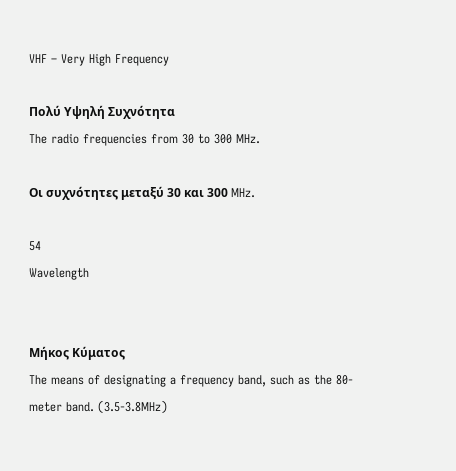VHF – Very High Frequency

Πολύ Υψηλή Συχνότητα
The radio frequencies from 30 to 300 MHz.

Οι συχνότητες μεταξύ 30 και 300 MHz.

54
Wavelength


Μήκος Κύματος
The means of designating a frequency band, such as the 80-meter band. (3.5-3.8MHz)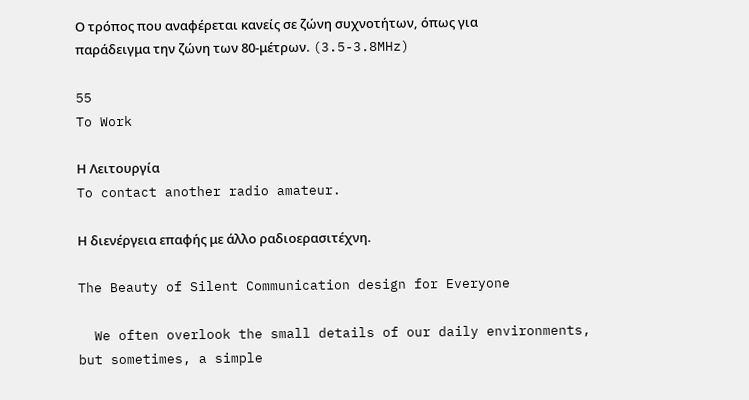Ο τρόπος που αναφέρεται κανείς σε ζώνη συχνοτήτων, όπως για παράδειγμα την ζώνη των 80-μέτρων. (3.5-3.8MHz)

55
To Work

Η Λειτουργία
To contact another radio amateur.

Η διενέργεια επαφής με άλλο ραδιοερασιτέχνη.

The Beauty of Silent Communication design for Everyone

  We often overlook the small details of our daily environments, but sometimes, a simple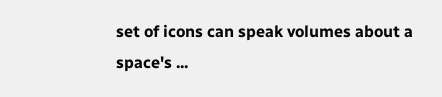set of icons can speak volumes about a space's ...